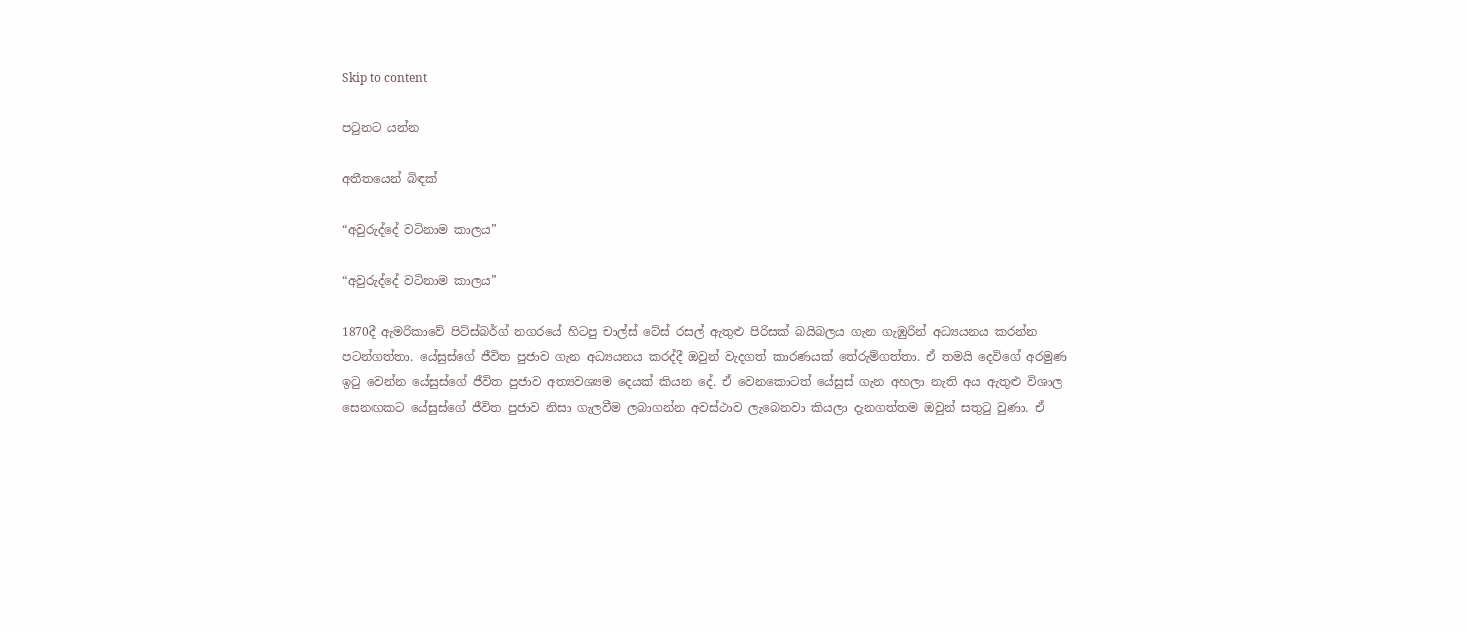Skip to content

පටුනට යන්න

අතීතයෙන් බිඳක්

“අවුරුද්දේ වටිනාම කාලය”

“අවුරුද්දේ වටිනාම කාලය”

1870දී ඇමරිකාවේ පිට්ස්බර්ග් නගරයේ හිටපු චාල්ස් ටේස් රසල් ඇතුළු පිරිසක් බයිබලය ගැන ගැඹුරින් අධ්‍යයනය කරන්න පටන්ගත්තා. යේසුස්ගේ ජීවිත පුජාව ගැන අධ්‍යයනය කරද්දී ඔවුන් වැදගත් කාරණයක් තේරුම්ගත්තා. ඒ තමයි දෙවිගේ අරමුණ ඉටු වෙන්න යේසුස්ගේ ජීවිත පුජාව අත්‍යවශ්‍යම දෙයක් කියන දේ. ඒ වෙනකොටත් යේසුස් ගැන අහලා නැති අය ඇතුළු විශාල සෙනඟකට යේසුස්ගේ ජීවිත පුජාව නිසා ගැලවීම ලබාගන්න අවස්ථාව ලැබෙනවා කියලා දැනගත්තම ඔවුන් සතුටු වුණා. ඒ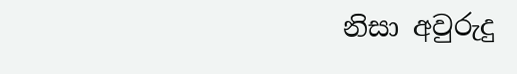නිසා අවුරුදු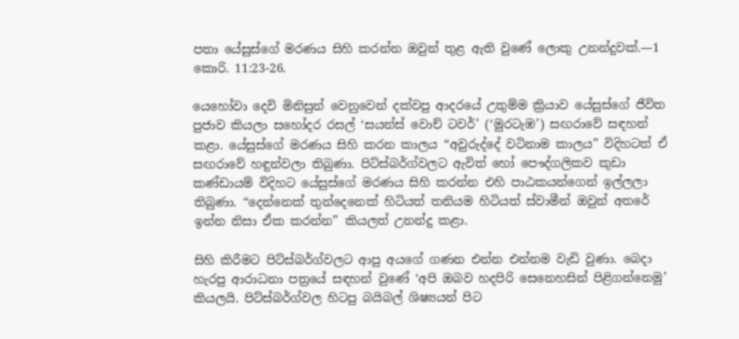පතා යේසුස්ගේ මරණය සිහි කරන්න ඔවුන් තුළ ඇති වුණේ ලොකු උනන්දුවක්.—1 කොරි. 11:23-26.

යෙහෝවා දෙවි මිනිසුන් වෙනුවෙන් දක්වපු ආදරයේ උතුම්ම ක්‍රියාව යේසුස්ගේ ජීවිත පුජාව කියලා සහෝදර රසල් ‘සයන්ස් වොච් ටවර්’ (‘මුරටැඹ’) සඟරාවේ සඳහන් කළා. යේසුස්ගේ මරණය සිහි කරන කාලය “අවුරුද්දේ වටිනාම කාලය” විදිහටත් ඒ සඟරාවේ හඳුන්වලා තිබුණා. පිට්ස්බර්ග්වලට ඇවිත් හෝ පෞද්ගලිකව කුඩා කණ්ඩායම් විදිහට යේසුස්ගේ මරණය සිහි කරන්න එහි පාඨකයන්ගෙන් ඉල්ලලා තිබුණා. “දෙන්නෙක් තුන්දෙනෙක් හිටියත් තනියම හිටියත් ස්වාමීන් ඔවුන් අතරේ ඉන්න නිසා ඒක කරන්න” කියලත් උනන්දු කළා.

සිහි කිරීමට පිට්ස්බර්ග්වලට ආපු අයගේ ගණන එන්න එන්නම වැඩි වුණා. බෙදා හැරපු ආරාධනා පත්‍රයේ සඳහන් වුණේ ‘අපි ඔබව හදපිරි සෙනෙහසින් පිළිගන්නෙමු’ කියලයි. පිට්ස්බර්ග්වල හිටපු බයිබල් ශිෂ්‍යයන් පිට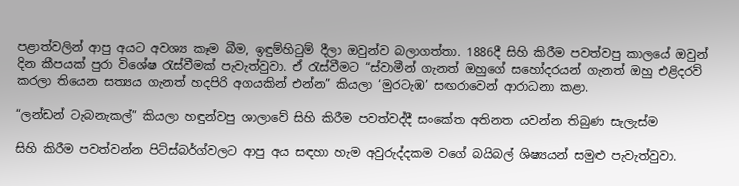පළාත්වලින් ආපු අයට අවශ්‍ය කෑම බීම, ඉඳුම්හිටුම් දීලා ඔවුන්ව බලාගත්තා. 1886දී සිහි කිරීම පවත්වපු කාලයේ ඔවුන් දින කීපයක් පුරා විශේෂ රැස්වීමක් පැවැත්වුවා. ඒ රැස්වීමට “ස්වාමීන් ගැනත් ඔහුගේ සහෝදරයන් ගැනත් ඔහු එළිදරව් කරලා තියෙන සත්‍යය ගැනත් හදපිරි අගයකින් එන්න” කියලා ‘මුරටැඹ’ සඟරාවෙන් ආරාධනා කළා.

“ලන්ඩන් ටැබනැකල්” කියලා හඳුන්වපු ශාලාවේ සිහි කිරීම පවත්වද්දී සංකේත අතිනත යවන්න තිබුණ සැලැස්ම

සිහි කිරීම පවත්වන්න පිට්ස්බර්ග්වලට ආපු අය සඳහා හැම අවුරුද්දකම වගේ බයිබල් ශිෂ්‍යයන් සමුළු පැවැත්වුවා.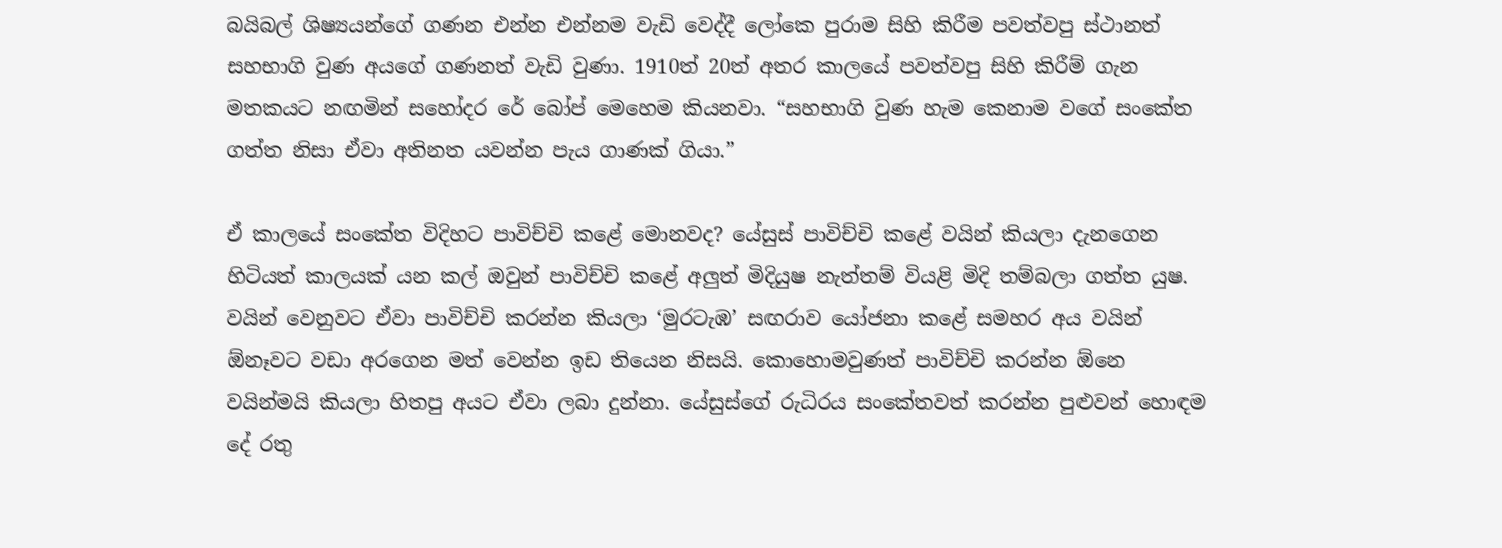බයිබල් ශිෂ්‍යයන්ගේ ගණන එන්න එන්නම වැඩි වෙද්දී ලෝකෙ පුරාම සිහි කිරීම පවත්වපු ස්ථානත් සහභාගි වුණ අයගේ ගණනත් වැඩි වුණා. 1910ත් 20ත් අතර කාලයේ පවත්වපු සිහි කිරීම් ගැන මතකයට නඟමින් සහෝදර රේ බෝප් මෙහෙම කියනවා. “සහභාගි වුණ හැම කෙනාම වගේ සංකේත ගත්ත නිසා ඒවා අතිනත යවන්න පැය ගාණක් ගියා.”

ඒ කාලයේ සංකේත විදිහට පාවිච්චි කළේ මොනවද? යේසුස් පාවිච්චි කළේ වයින් කියලා දැනගෙන හිටියත් කාලයක් යන කල් ඔවුන් පාවිච්චි කළේ අලුත් මිදියුෂ නැත්තම් වියළි මිදි තම්බලා ගත්ත යුෂ. වයින් වෙනුවට ඒවා පාවිච්චි කරන්න කියලා ‘මුරටැඹ’ සඟරාව යෝජනා කළේ සමහර අය වයින් ඕනෑවට වඩා අරගෙන මත් වෙන්න ඉඩ තියෙන නිසයි. කොහොමවුණත් පාවිච්චි කරන්න ඕනෙ වයින්මයි කියලා හිතපු අයට ඒවා ලබා දුන්නා. යේසුස්ගේ රුධිරය සංකේතවත් කරන්න පුළුවන් හොඳම දේ රතු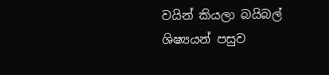වයින් කියලා බයිබල් ශිෂ්‍යයන් පසුව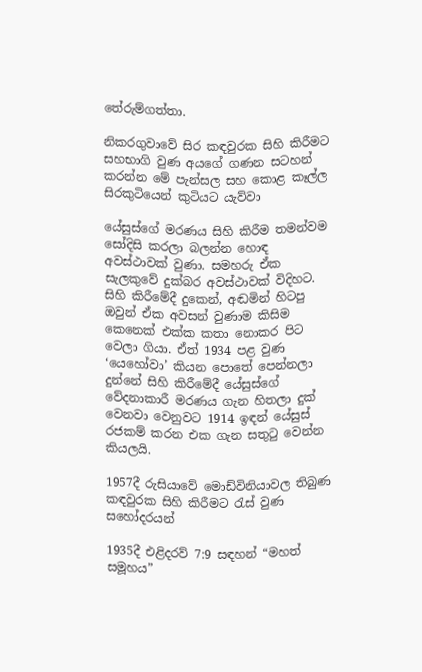තේරුම්ගත්තා.

නිකරගුවාවේ සිර කඳවුරක සිහි කිරීමට සහභාගි වුණ අයගේ ගණන සටහන් කරන්න මේ පැන්සල සහ කොළ කෑල්ල සිරකුටියෙන් කුටියට යැව්වා

යේසුස්ගේ මරණය සිහි කිරීම තමන්වම සෝදිසි කරලා බලන්න හොඳ අවස්ථාවක් වුණා. සමහරු ඒක සැලකුවේ දුක්බර අවස්ථාවක් විදිහට. සිහි කිරීමේදී දුකෙන්, අඬමින් හිටපු ඔවුන් ඒක අවසන් වුණාම කිසිම කෙනෙක් එක්ක කතා නොකර පිට වෙලා ගියා. ඒත් 1934 පළ වුණ ‘යෙහෝවා’ කියන පොතේ පෙන්නලා දුන්නේ සිහි කිරීමේදී යේසුස්ගේ වේදනාකාරී මරණය ගැන හිතලා දුක් වෙනවා වෙනුවට 1914 ඉඳන් යේසුස් රජකම් කරන එක ගැන සතුටු වෙන්න කියලයි.

1957දී රුසියාවේ මොඩ්විනියාවල තිබුණ කඳවුරක සිහි කිරීමට රැස් වුණ සහෝදරයන්

1935දී එළිදරව් 7:9 සඳහන් “මහත් සමූහය”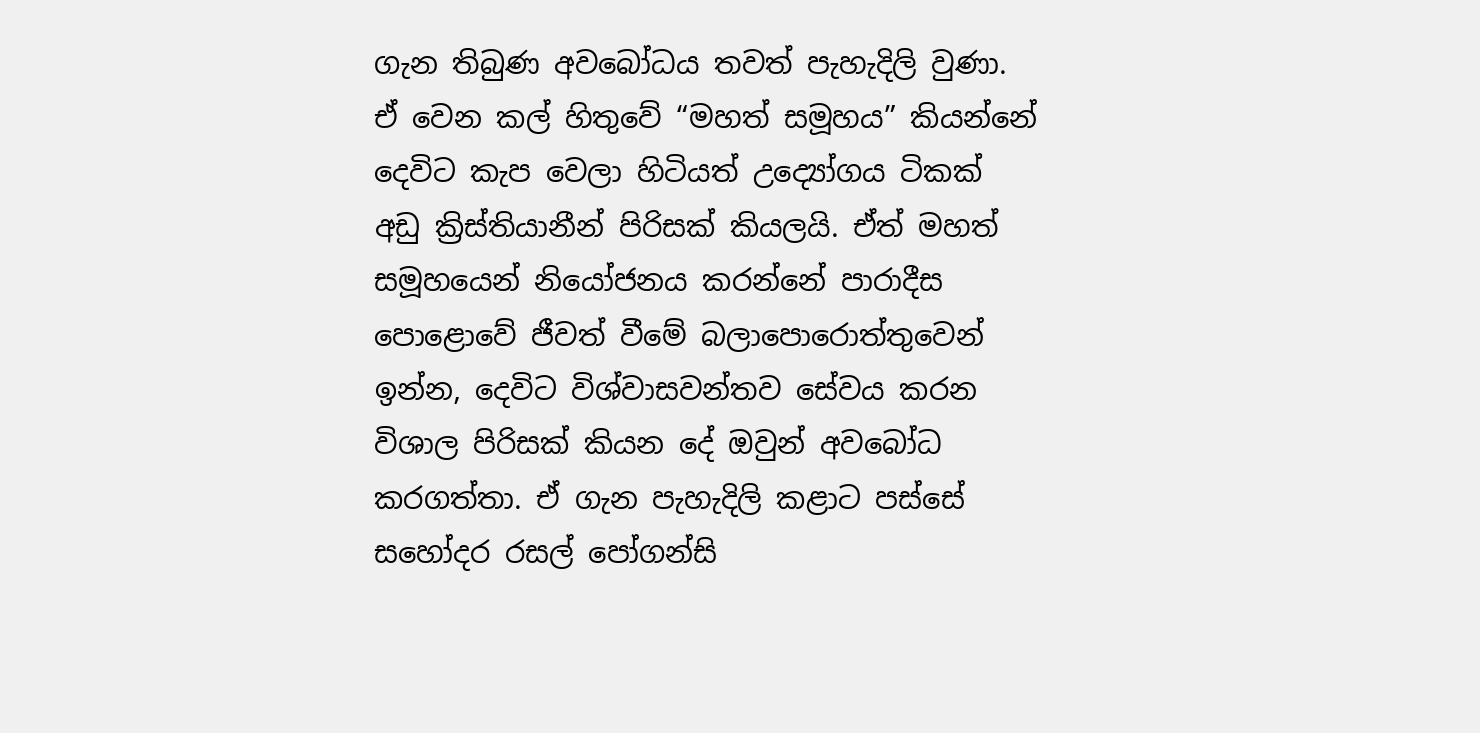ගැන තිබුණ අවබෝධය තවත් පැහැදිලි වුණා. ඒ වෙන කල් හිතුවේ “මහත් සමූහය” කියන්නේ දෙවිට කැප වෙලා හිටියත් උද්‍යෝගය ටිකක් අඩු ක්‍රිස්තියානීන් පිරිසක් කියලයි. ඒත් මහත් සමූහයෙන් නියෝජනය කරන්නේ පාරාදීස පොළොවේ ජීවත් වීමේ බලාපොරොත්තුවෙන් ඉන්න, දෙවිට විශ්වාසවන්තව සේවය කරන විශාල පිරිසක් කියන දේ ඔවුන් අවබෝධ කරගත්තා. ඒ ගැන පැහැදිලි කළාට පස්සේ සහෝදර රසල් පෝගන්සි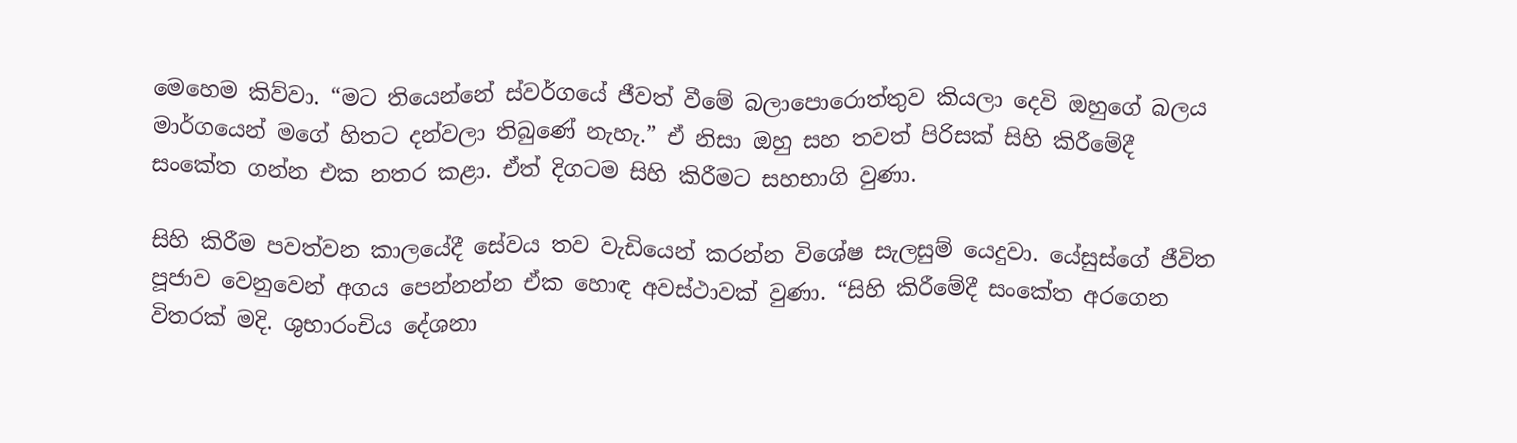මෙහෙම කිව්වා. “මට තියෙන්නේ ස්වර්ගයේ ජීවත් වීමේ බලාපොරොත්තුව කියලා දෙවි ඔහුගේ බලය මාර්ගයෙන් මගේ හිතට දන්වලා තිබුණේ නැහැ.” ඒ නිසා ඔහු සහ තවත් පිරිසක් සිහි කිරීමේදී සංකේත ගන්න එක නතර කළා. ඒත් දිගටම සිහි කිරීමට සහභාගි වුණා.

සිහි කිරීම පවත්වන කාලයේදී සේවය තව වැඩියෙන් කරන්න විශේෂ සැලසුම් යෙදුවා. යේසුස්ගේ ජීවිත පූජාව වෙනුවෙන් අගය පෙන්නන්න ඒක හොඳ අවස්ථාවක් වුණා. “සිහි කිරීමේදී සංකේත අරගෙන විතරක් මදි. ශුභාරංචිය දේශනා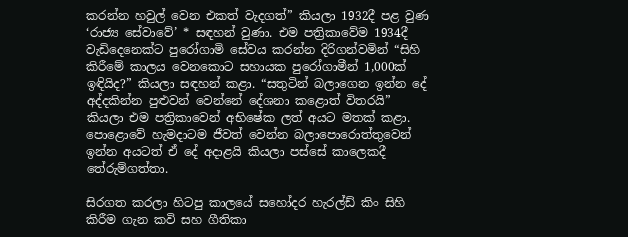කරන්න හවුල් වෙන එකත් වැදගත්” කියලා 1932දී පළ වුණ ‘රාජ්‍ය සේවාවේ’ * සඳහන් වුණා. එම පත්‍රිකාවේම 1934දී වැඩිදෙනෙක්ට පුරෝගාමි සේවය කරන්න දිරිගන්වමින් “සිහි කිරීමේ කාලය වෙනකොට සහායක පුරෝගාමීන් 1,000ක් ඉඳියිද?” කියලා සඳහන් කළා. “සතුටින් බලාගෙන ඉන්න දේ අද්දකින්න පුළුවන් වෙන්නේ දේශනා කළොත් විතරයි” කියලා එම පත්‍රිකාවෙන් අභිෂේක ලත් අයට මතක් කළා. පොළොවේ හැමදාටම ජීවත් වෙන්න බලාපොරොත්තුවෙන් ඉන්න අයටත් ඒ දේ අදාළයි කියලා පස්සේ කාලෙකදී තේරුම්ගත්තා.

සිරගත කරලා හිටපු කාලයේ සහෝදර හැරල්ඩ් කිං සිහි කිරීම ගැන කවි සහ ගීතිකා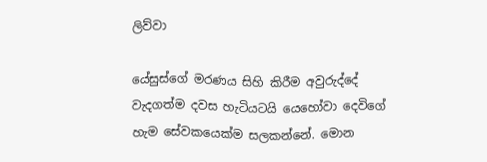ලිව්වා

යේසුස්ගේ මරණය සිහි කිරීම අවුරුද්දේ වැදගත්ම දවස හැටියටයි යෙහෝවා දෙවිගේ හැම සේවකයෙක්ම සලකන්නේ. මොන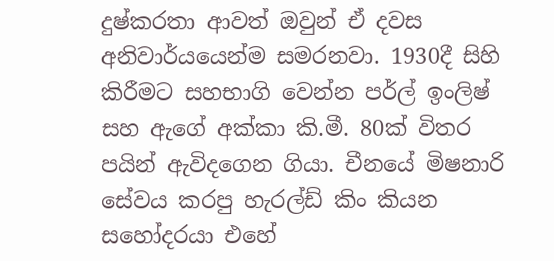දුෂ්කරතා ආවත් ඔවුන් ඒ දවස අනිවාර්යයෙන්ම සමරනවා. 1930දී සිහි කිරීමට සහභාගි වෙන්න පර්ල් ඉංලිෂ් සහ ඇගේ අක්කා කි.මී. 80ක් විතර පයින් ඇවිදගෙන ගියා. චීනයේ මිෂනාරි සේවය කරපු හැරල්ඩ් කිං කියන සහෝදරයා එහේ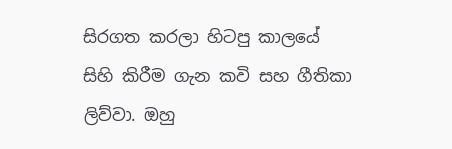සිරගත කරලා හිටපු කාලයේ සිහි කිරීම ගැන කවි සහ ගීතිකා ලිව්වා. ඔහු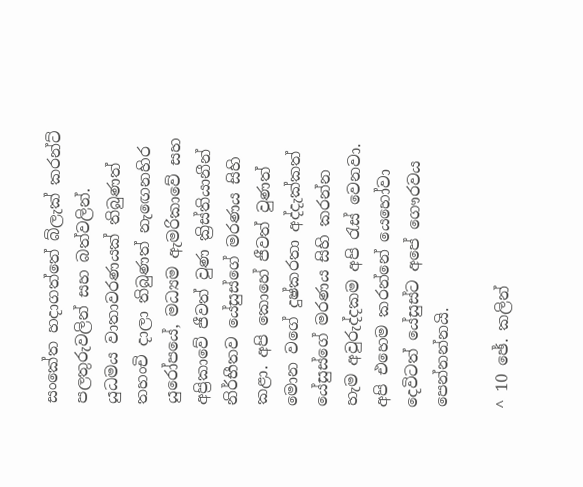සංකේත හදාගත්තේ බ්ලැක් කරන්ට් පලතුරුවලින් සහ බත්වලින්. යුධමය වාතාවරණයක් තිබුණත් තහංචි දාලා තිබුණත් නැඟෙනහිර යුරෝපයේ, මධ්‍යම ඇමරිකාවේ සහ අප්‍රිකාවේ ජීවත් වුණ ක්‍රිස්තියානීන් නිර්භීතව යේසුස්ගේ මරණය සිහි කළා. අපි කොහේ ජීවත් වුණත් මොන වගේ දුෂ්කරතා අද්දැක්කත් යේසුස්ගේ මරණය සිහි කරන්න හැම අවුරුද්දකම අපි රැස් වෙනවා. අපි එහෙම කරන්නේ යෙහෝවා දෙවිටත් යේසුස්ට අපේ ගෞරවය පෙන්නන්නයි.

^ 10 ඡේ. කලින්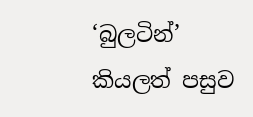‘බුලටින්’ කියලත් පසුව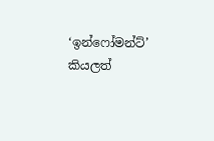‘ඉන්ෆෝමන්ට්’ කියලත්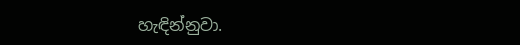හැඳින්නුවා.